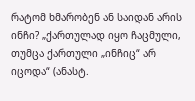რატომ ხმარობენ ან საიდან არის ინჩი? „ქართულად იყო ჩაცმული, თუმცა ქართული „ინჩიც“ არ იცოდა“ (ანასტ.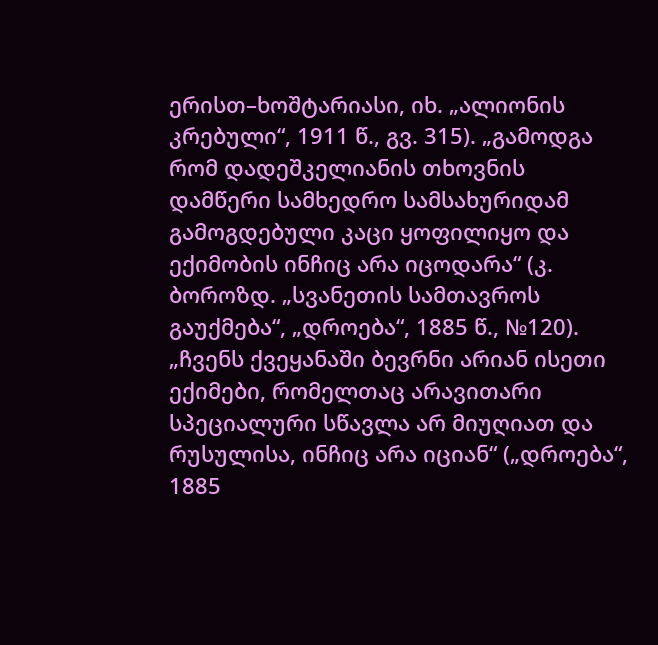ერისთ–ხოშტარიასი, იხ. „ალიონის კრებული“, 1911 წ., გვ. 315). „გამოდგა რომ დადეშკელიანის თხოვნის დამწერი სამხედრო სამსახურიდამ გამოგდებული კაცი ყოფილიყო და ექიმობის ინჩიც არა იცოდარა“ (კ. ბოროზდ. „სვანეთის სამთავროს გაუქმება“, „დროება“, 1885 წ., №120). „ჩვენს ქვეყანაში ბევრნი არიან ისეთი ექიმები, რომელთაც არავითარი სპეციალური სწავლა არ მიუღიათ და რუსულისა, ინჩიც არა იციან“ („დროება“, 1885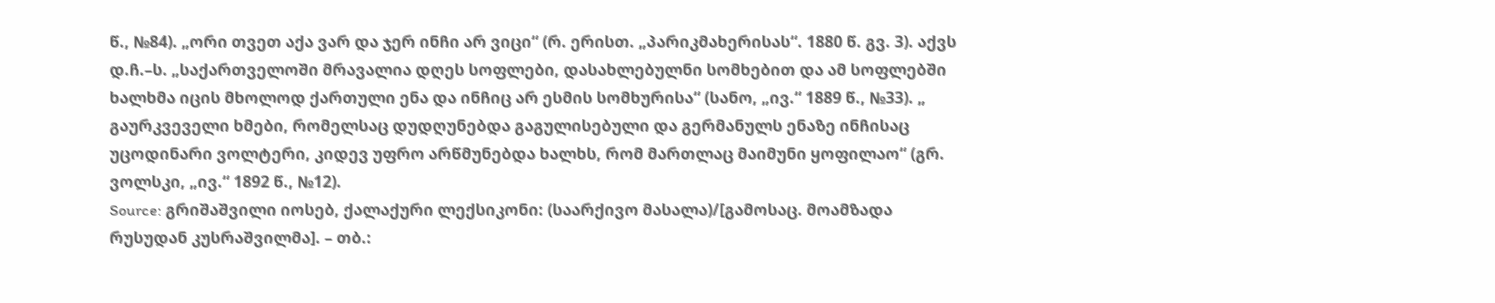წ., №84). „ორი თვეთ აქა ვარ და ჯერ ინჩი არ ვიცი“ (რ. ერისთ. „პარიკმახერისას“. 1880 წ. გვ. 3). აქვს დ.ჩ.–ს. „საქართველოში მრავალია დღეს სოფლები, დასახლებულნი სომხებით და ამ სოფლებში ხალხმა იცის მხოლოდ ქართული ენა და ინჩიც არ ესმის სომხურისა“ (სანო, „ივ.“ 1889 წ., №33). „ გაურკვეველი ხმები, რომელსაც დუდღუნებდა გაგულისებული და გერმანულს ენაზე ინჩისაც უცოდინარი ვოლტერი, კიდევ უფრო არწმუნებდა ხალხს, რომ მართლაც მაიმუნი ყოფილაო“ (გრ. ვოლსკი, „ივ.“ 1892 წ., №12).
Source: გრიშაშვილი იოსებ, ქალაქური ლექსიკონი: (საარქივო მასალა)/[გამოსაც. მოამზადა რუსუდან კუსრაშვილმა]. – თბ.: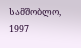სამშობლო, 1997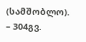(სამშობლო). – 304გვ.